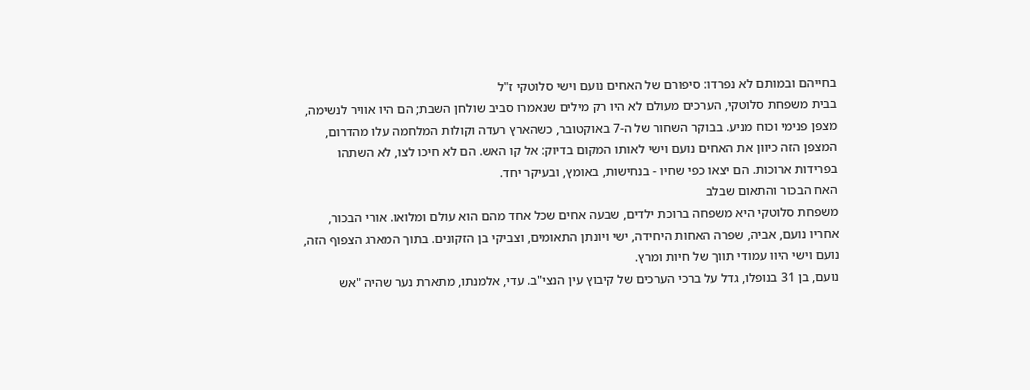בחייהם ובמותם לא נפרדו: סיפורם של האחים נועם וישי סלוטקי ז"ל
בבית משפחת סלוטקי, הערכים מעולם לא היו רק מילים שנאמרו סביב שולחן השבת; הם היו אוויר לנשימה, מצפן פנימי וכוח מניע. בבוקר השחור של ה-7 באוקטובר, כשהארץ רעדה וקולות המלחמה עלו מהדרום, המצפן הזה כיוון את האחים נועם וישי לאותו המקום בדיוק: אל קו האש. הם לא חיכו לצו, לא השתהו בפרידות ארוכות. הם יצאו כפי שחיו - בנחישות, באומץ, ובעיקר יחד.
האח הבכור והתאום שבלב
משפחת סלוטקי היא משפחה ברוכת ילדים, שבעה אחים שכל אחד מהם הוא עולם ומלואו. אורי הבכור, אחריו נועם, אביה, שפרה האחות היחידה, ישי ויונתן התאומים, וצביקי בן הזקונים. בתוך המארג הצפוף הזה, נועם וישי היוו עמודי תווך של חיות ומרץ.
נועם, בן 31 בנופלו, גדל על ברכי הערכים של קיבוץ עין הנצי"ב. עדי, אלמנתו, מתארת נער שהיה "אש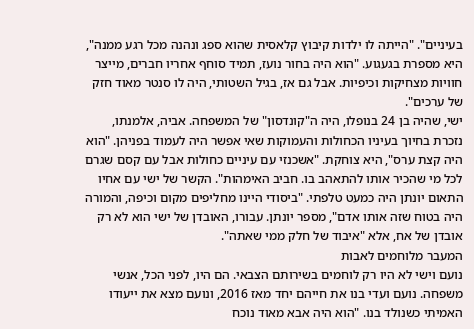בעיניים". "הייתה לו ילדות קיבוץ קלאסית שהוא ספג ונהנה מכל רגע ממנה", היא מספרת בגעגוע. "הוא היה בחור נועז, תמיד סוחף אחריו חברים, מייצר חוויות מצחיקות וכיפיות. אבל גם אז, בגיל השטותי, היה לו סנטר מאוד חזק של ערכים".
ישי, שהיה בן 24 בנופלו, היה ה"קונדסון" של המשפחה. אביה, אלמנתו, נזכרת בחיוך בעיניו הכחולות והעמוקות שאי אפשר היה לעמוד בפניהן. "הוא היה קצת ערס", היא צוחקת. "אשכנזי עם עיניים כחולות אבל עם קסם שגרם לכל מי שהכיר אותו להתאהב בו. חביב האימהות". הקשר של ישי עם אחיו התאום יונתן היה כמעט טלפתי. "ביסודי היינו מחליפים מקום וכיפה, והמורה היה בטוח שזה אותו אדם", מספר יונתן. עבורו, האובדן של ישי הוא לא רק אובדן של אח, אלא "איבוד של חלק ממי שאתה".
המעבר מלוחמים לאבות
נועם וישי לא היו רק לוחמים בשירותם הצבאי. הם היו, לפני הכל, אנשי משפחה. נועם ועדי בנו את חייהם יחד מאז 2016, ונועם מצא את ייעודו האמיתי כשנולד בנו. "הוא היה אבא מאוד נוכח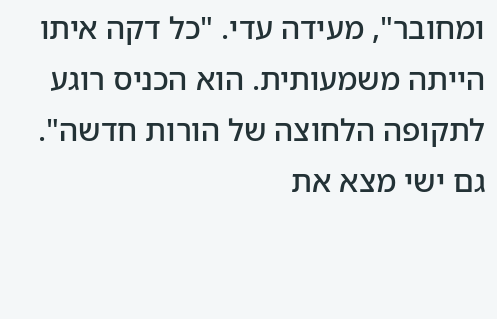ומחובר", מעידה עדי. "כל דקה איתו הייתה משמעותית. הוא הכניס רוגע לתקופה הלחוצה של הורות חדשה".
גם ישי מצא את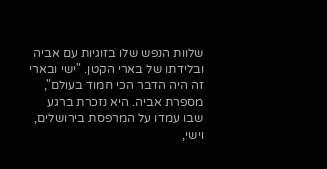שלוות הנפש שלו בזוגיות עם אביה ובלידתו של בארי הקטן. "ישי ובארי זה היה הדבר הכי חמוד בעולם", מספרת אביה. היא נזכרת ברגע שבו עמדו על המרפסת בירושלים, וישי,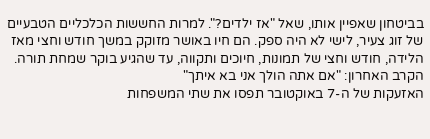בביטחון שאפיין אותו, שאל "אז ילדים?". למרות החששות הכלכליים הטבעיים של זוג צעיר, לישי לא היה ספק. הם חיו באושר מזוקק במשך חודש וחצי מאז הלידה, חודש וחצי של תמונות, חיוכים ותקווה, עד שהגיע בוקר שמחת תורה.
הקרב האחרון: "אם אתה הולך אני בא איתך"
האזעקות של ה-7 באוקטובר תפסו את שתי המשפחות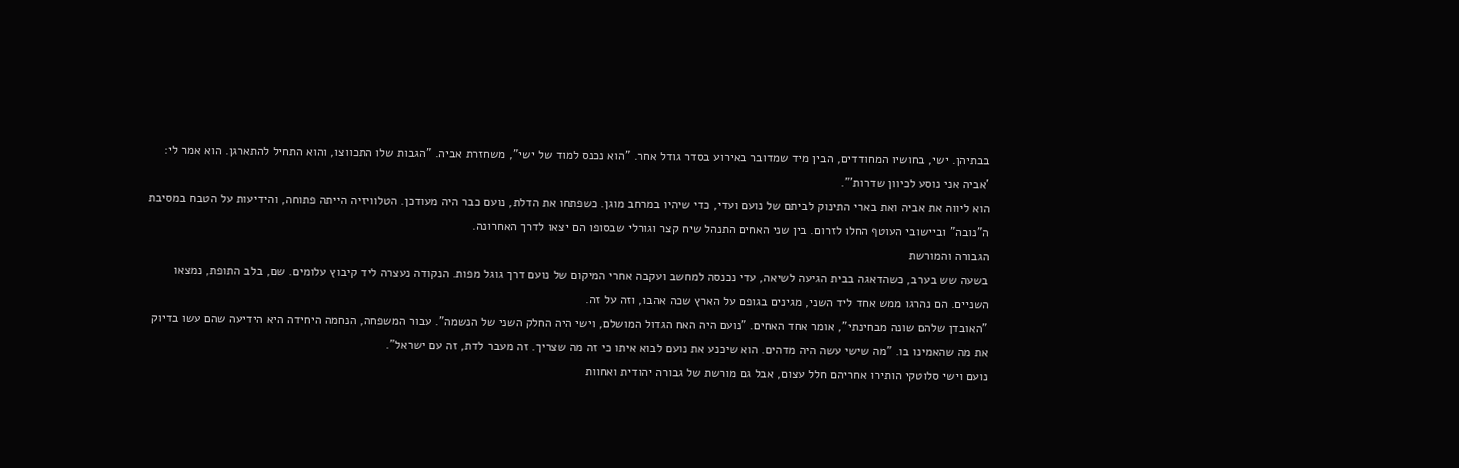בבתיהן. ישי, בחושיו המחודדים, הבין מיד שמדובר באירוע בסדר גודל אחר. "הוא נכנס למוד של ישי", משחזרת אביה. "הגבות שלו התכווצו, והוא התחיל להתארגן. הוא אמר לי: 'אביה אני נוסע לכיוון שדרות'".
הוא ליווה את אביה ואת בארי התינוק לביתם של נועם ועדי, כדי שיהיו במרחב מוגן. כשפתחו את הדלת, נועם כבר היה מעודכן. הטלוויזיה הייתה פתוחה, והידיעות על הטבח במסיבת ה"נובה" וביישובי העוטף החלו לזרום. בין שני האחים התנהל שיח קצר וגורלי שבסופו הם יצאו לדרך האחרונה.
הגבורה והמורשת
בשעה שש בערב, כשהדאגה בבית הגיעה לשיאה, עדי נכנסה למחשב ועקבה אחרי המיקום של נועם דרך גוגל מפות. הנקודה נעצרה ליד קיבוץ עלומים. שם, בלב התופת, נמצאו השניים. הם נהרגו ממש אחד ליד השני, מגינים בגופם על הארץ שכה אהבו, וזה על זה.
"האובדן שלהם שונה מבחינתי", אומר אחד האחים. "נועם היה האח הגדול המושלם, וישי היה החלק השני של הנשמה". עבור המשפחה, הנחמה היחידה היא הידיעה שהם עשו בדיוק את מה שהאמינו בו. "מה שישי עשה היה מדהים. הוא שיכנע את נועם לבוא איתו כי זה מה שצריך. זה מעבר לדת, זה עם ישראל".
נועם וישי סלוטקי הותירו אחריהם חלל עצום, אבל גם מורשת של גבורה יהודית ואחוות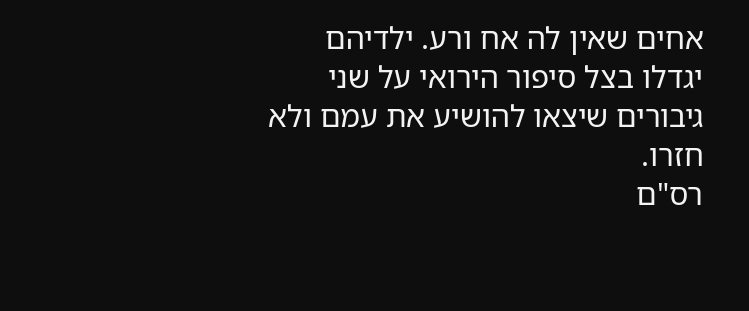אחים שאין לה אח ורע. ילדיהם יגדלו בצל סיפור הירואי על שני גיבורים שיצאו להושיע את עמם ולא חזרו.
רס"ם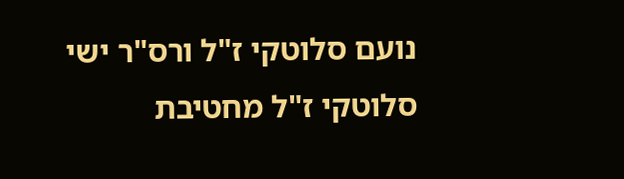נועם סלוטקי ז"ל ורס"ר ישי סלוטקי ז"ל מחטיבת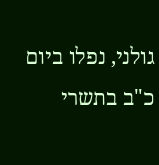גולני, נפלו ביום כ"ב בתשרי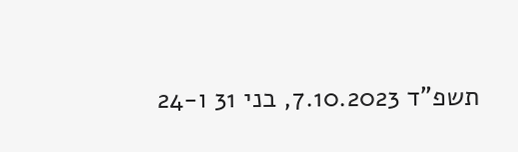תשפ"ד 7.10.2023, בני 31 ו-24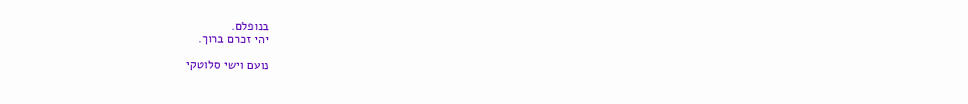בנופלם.
יהי זכרם ברוך.

נועם וישי סלוטקי